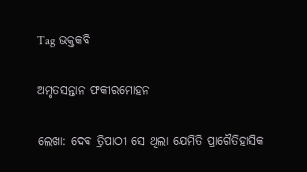Tag ଭକ୍ତକବି

ଅମୃତସନ୍ତାନ ଫକୀରମୋହନ

ଲେଖା: ଦେଵ ତ୍ରିପାଠୀ ସେ ଥିଲା ଯେମିତି ପ୍ରାଗୈତିହାସିକ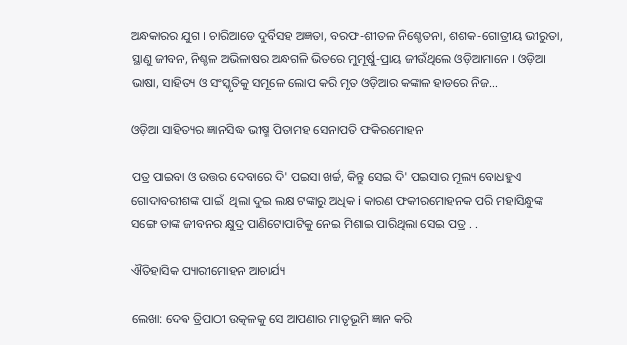ଅନ୍ଧକାରର ଯୁଗ । ଚାରିଆଡେ ଦୁର୍ବିସହ ଅଜ୍ଞତା, ବରଫ-ଶୀତଳ ନିଶ୍ଚେତନା, ଶଶକ-ଗୋତ୍ରୀୟ ଭୀରୁତା, ସ୍ଥାଣୁ ଜୀବନ, ନିଶ୍ଚଳ ଅଭିଳାଷର ଅନ୍ଧଗଳି ଭିତରେ ମୁମୂର୍ଷୁ-ପ୍ରାୟ ଜୀଉଁଥିଲେ ଓଡ଼ିଆମାନେ । ଓଡ଼ିଆ ଭାଷା, ସାହିତ୍ୟ ଓ ସଂସ୍କୃତିକୁ ସମୂଳେ ଲୋପ କରି ମୃତ ଓଡ଼ିଆର କଙ୍କାଳ ହାଡରେ ନିଜ…

ଓଡ଼ିଆ ସାହିତ୍ୟର ଜ୍ଞାନସିଦ୍ଧ ଭୀଷ୍ମ ପିତାମହ ସେନାପତି ଫକିରମୋହନ

ପତ୍ର ପାଇବା ଓ ଉତ୍ତର ଦେବାରେ ଦି' ପଇସା ଖର୍ଚ୍ଚ, କିନ୍ତୁ ସେଇ ଦି' ପଇସାର ମୂଲ୍ୟ ବୋଧହୁଏ ଗୋଦାବରୀଶଙ୍କ ପାଇଁ  ଥିଲା ଦୁଇ ଲକ୍ଷ ଟଙ୍କାରୁ ଅଧିକ i କାରଣ ଫକୀରମୋହନକ ପରି ମହାସିନ୍ଧୁଙ୍କ ସଙ୍ଗେ ତାଙ୍କ ଜୀବନର କ୍ଷୁଦ୍ର ପାଣିଟୋପାଟିକୁ ନେଇ ମିଶାଇ ପାରିଥିଲା ସେଇ ପତ୍ର . .

ଐତିହାସିକ ପ୍ୟାରୀମୋହନ ଆଚାର୍ଯ୍ୟ

ଲେଖା: ଦେଵ ତ୍ରିପାଠୀ ଉତ୍କଳକୁ ସେ ଆପଣାର ମାତୃଭୂମି ଜ୍ଞାନ କରି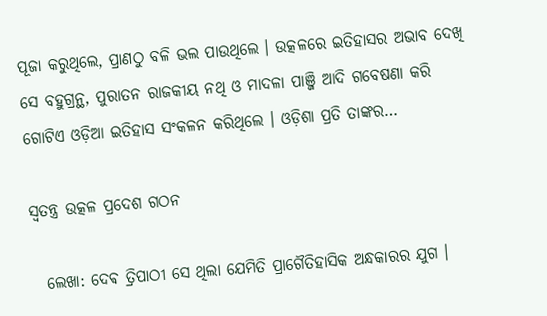ପୂଜା କରୁଥିଲେ, ପ୍ରାଣଠୁ ବଳି ଭଲ ପାଉଥିଲେ । ଉତ୍କଳରେ ଇତିହାସର ଅଭାବ ଦେଖି ସେ ବହୁଗ୍ରନ୍ଥ, ପୁରାତନ ରାଜକୀୟ ନଥି ଓ ମାଦଳା ପାଞ୍ଜି ଆଦି ଗବେଷଣା କରି ଗୋଟିଏ ଓଡ଼ିଆ ଇତିହାସ ସଂକଳନ କରିଥିଲେ । ଓଡ଼ିଶା ପ୍ରତି ତାଙ୍କର…

ସ୍ବତନ୍ତ୍ର ଉତ୍କଳ ପ୍ରଦେଶ ଗଠନ

  ଲେଖା: ଦେଵ ତ୍ରିପାଠୀ ସେ ଥିଲା ଯେମିତି ପ୍ରାଗୈତିହାସିକ ଅନ୍ଧକାରର ଯୁଗ ।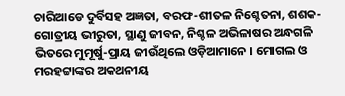ଚାରିଆଡେ ଦୁର୍ବିସହ ଅଜ୍ଞତା, ବରଫ-ଶୀତଳ ନିଶ୍ଚେତନା, ଶଶକ-ଗୋତ୍ରୀୟ ଭୀରୁତା, ସ୍ଥାଣୁ ଜୀବନ, ନିଶ୍ଚଳ ଅଭିଳାଷର ଅନ୍ଧଗଳି ଭିତରେ ମୁମୂର୍ଷୁ-ପ୍ରାୟ ଜୀଉଁଥିଲେ ଓଡ଼ିଆମାନେ । ମୋଗଲ ଓ ମରହଟ୍ଟାଙ୍କର ଅକଥନୀୟ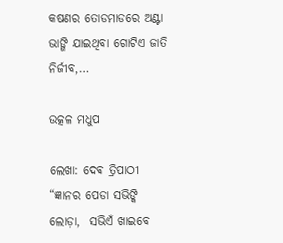କଷଣର ତୋଡମାଡରେ ଅଣ୍ଟା ଭାଙ୍ଗି ଯାଇଥିବା ଗୋଟିଏ ଜାତି ନିର୍ଜୀବ,…

ଉତ୍କଳ ମଧୁପ

ଲେଖା: ଦେଵ ତ୍ରିପାଠୀ “ଜ୍ଞାନର ପେଡା ସଭିଙ୍କି ଲୋଡ଼ା,  ସଭିଏଁ ଖାଇବେ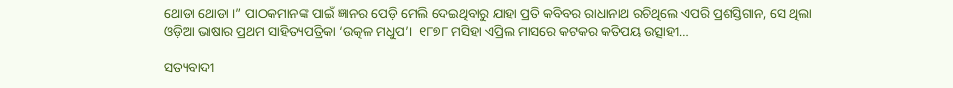ଥୋଡା ଥୋଡା ।” ପାଠକମାନଙ୍କ ପାଇଁ ଜ୍ଞାନର ପେଡ଼ି ମେଲି ଦେଇଥିବାରୁ ଯାହା ପ୍ରତି କବିବର ରାଧାନାଥ ରଚିଥିଲେ ଏପରି ପ୍ରଶସ୍ତିଗାନ, ସେ ଥିଲା ଓଡ଼ିଆ ଭାଷାର ପ୍ରଥମ ସାହିତ୍ୟପତ୍ରିକା ‘ଉତ୍କଳ ମଧୁପ’।  ୧୮୭୮ ମସିହା ଏପ୍ରିଲ ମାସରେ କଟକର କତିପୟ ଉତ୍ସାହୀ…

ସତ୍ୟବାଦୀ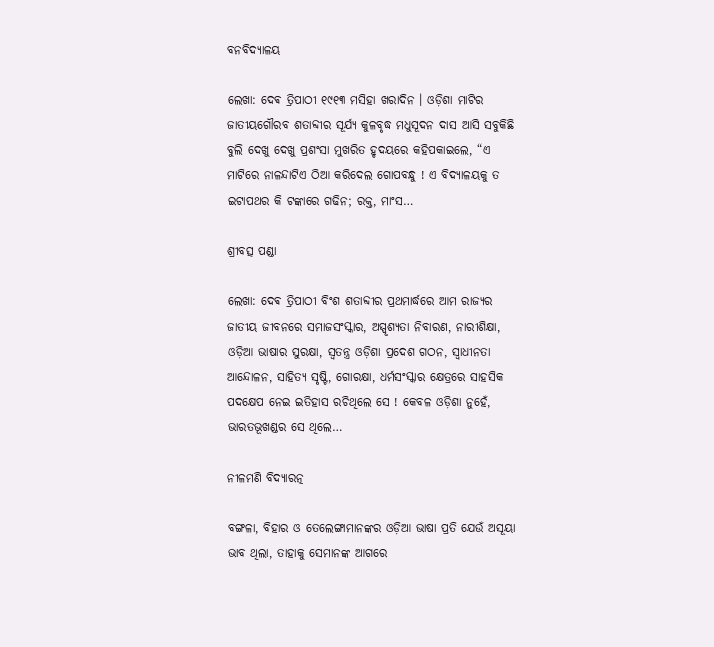ବନବିଦ୍ୟାଳୟ

ଲେଖା: ଦେଵ ତ୍ରିପାଠୀ ୧୯୧୩ ମସିହା ଖରାଦିନ । ଓଡ଼ିଶା ମାଟିର ଜାତୀୟଗୌରବ ଶତାବ୍ଦୀର ସୂର୍ଯ୍ୟ କୁଳବୃଦ୍ଧ ମଧୁସୂଦନ ଦାସ ଆସି ସବୁକିଛି ବୁଲି ଦେଖୁ ଦେଖୁ ପ୍ରଶଂସା ମୁଖରିତ ହୃଦୟରେ କହିପକାଇଲେ, “ଏ ମାଟିରେ ନାଳନ୍ଦାଟିଏ ଠିଆ କରିଦେଲ ଗୋପବନ୍ଧୁ ! ଏ ବିଦ୍ୟାଳୟକୁ ତ ଇଟାପଥର କି ଟଙ୍କାରେ ଗଢିନ; ରକ୍ତ, ମାଂସ…

ଶ୍ରୀବତ୍ସ ପଣ୍ଡା

ଲେଖା: ଦେଵ ତ୍ରିପାଠୀ ବିଂଶ ଶତାବ୍ଦୀର ପ୍ରଥମାର୍ଦ୍ଧରେ ଆମ ରାଜ୍ୟର ଜାତୀୟ ଜୀବନରେ ସମାଜସଂସ୍କାର, ଅସ୍ପୃଶ୍ୟତା ନିବାରଣ, ନାରୀଶିକ୍ଷା, ଓଡ଼ିଆ ଭାଷାର ସୁରକ୍ଷା, ସ୍ବତନ୍ତ୍ର ଓଡ଼ିଶା ପ୍ରଦେଶ ଗଠନ, ସ୍ବାଧୀନତା ଆନ୍ଦୋଳନ, ସାହିତ୍ୟ ସୃଷ୍ଟି, ଗୋରକ୍ଷା, ଧର୍ମସଂସ୍କାର କ୍ଷେତ୍ରରେ ସାହସିକ ପଦକ୍ଷେପ ନେଇ ଇତିହାସ ରଚିଥିଲେ ସେ ! କେବଳ ଓଡ଼ିଶା ନୁହେଁ, ଭାରତଭୂଖଣ୍ଡର ସେ ଥିଲେ…

ନୀଳମଣି ବିଦ୍ୟାରତ୍ନ

ବଙ୍ଗଳା, ବିହାର ଓ ତେଲେଙ୍ଗାମାନଙ୍କର ଓଡ଼ିଆ ଭାଷା ପ୍ରତି ଯେଉଁ ଅସୂୟା ଭାବ ଥିଲା, ତାହାକୁ ସେମାନଙ୍କ ଆଗରେ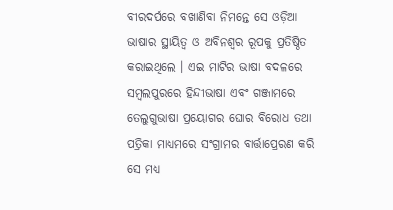ବୀରଦର୍ପରେ ବଖାଣିବା ନିମନ୍ତେ ସେ ଓଡ଼ିଆ ଭାଷାର ସ୍ଥାୟିତ୍ୱ ଓ ଅବିନଶ୍ୱର ରୂପକୁ ପ୍ରତିଷ୍ଠିତ କରାଇଥିଲେ । ଏଇ ମାଟିର ଭାଷା ବଦଳରେ ସମ୍ବଲପୁରରେ ହିନ୍ଦୀଭାଷା ଏବଂ ଗଞ୍ଜାମରେ ତେଲୁଗୁଭାଷା ପ୍ରୟୋଗର ଘୋର ବିରୋଧ ତଥା ପତ୍ରିକା ମାଧ୍ୟମରେ ସଂଗ୍ରାମର ବାର୍ତ୍ତାପ୍ରେରଣ କରି ସେ ମଧ୍ୟ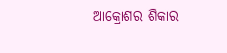ଆକ୍ରୋଶର ଶିକାର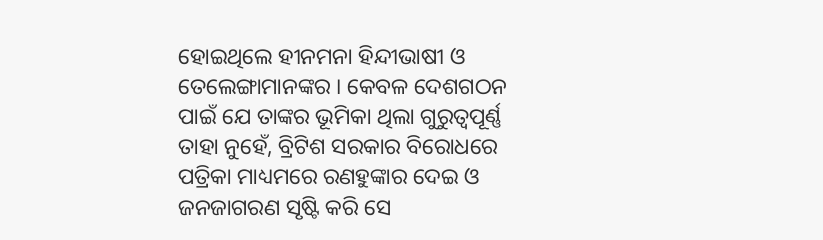ହୋଇଥିଲେ ହୀନମନା ହିନ୍ଦୀଭାଷୀ ଓ ତେଲେଙ୍ଗାମାନଙ୍କର । କେବଳ ଦେଶଗଠନ ପାଇଁ ଯେ ତାଙ୍କର ଭୂମିକା ଥିଲା ଗୁରୁତ୍ଵପୂର୍ଣ୍ଣ ତାହା ନୁହେଁ, ବ୍ରିଟିଶ ସରକାର ବିରୋଧରେ ପତ୍ରିକା ମାଧ୍ୟମରେ ରଣହୁଙ୍କାର ଦେଇ ଓ ଜନଜାଗରଣ ସୃଷ୍ଟି କରି ସେ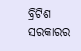ବ୍ରିଟିଶ ସରକାରର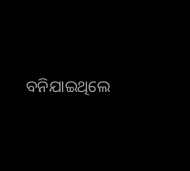ବନିଯାଇଥିଲେ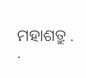ମହାଶତ୍ରୁ . .